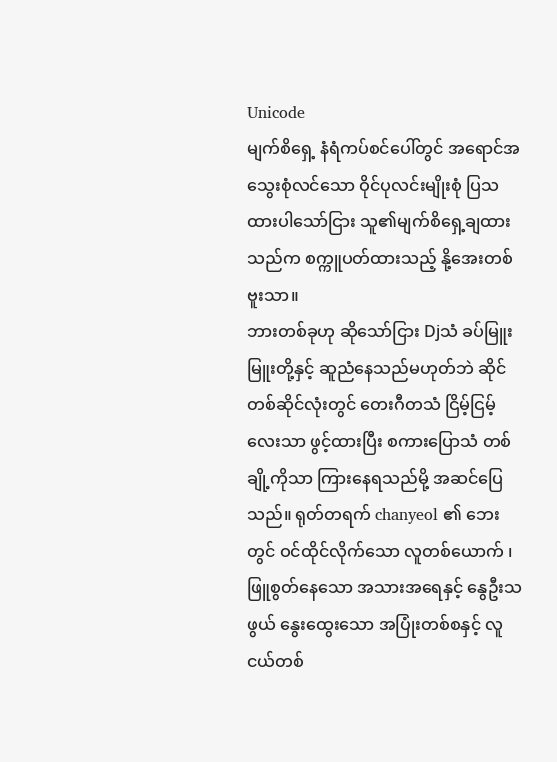Unicode
မျက်စိရှေ့ နံရံကပ်စင်ပေါ်တွင် အရောင်အသွေးစုံလင်သော ဝိုင်ပုလင်းမျိုးစုံ ပြသထားပါသော်ငြား သူ၏မျက်စိရှေ့ချထားသည်က စက္ကူပတ်ထားသည့် နို့အေးတစ်ဗူးသာ။
ဘားတစ်ခုဟု ဆိုသော်ငြား Djသံ ခပ်မြူးမြူးတို့နှင့် ဆူညံနေသည်မဟုတ်ဘဲ ဆိုင်တစ်ဆိုင်လုံးတွင် တေးဂီတသံ ငြိမ့်ငြမ့်လေးသာ ဖွင့်ထားပြီး စကားပြောသံ တစ်ချို့ကိုသာ ကြားနေရသည်မို့ အဆင်ပြေသည်။ ရုတ်တရက် chanyeol ၏ ဘေးတွင် ဝင်ထိုင်လိုက်သော လူတစ်ယောက် ၊ ဖြူစွတ်နေသော အသားအရေနှင့် နွေဦးသဖွယ် နွေးထွေးသော အပြုံးတစ်စနှင့် လူငယ်တစ်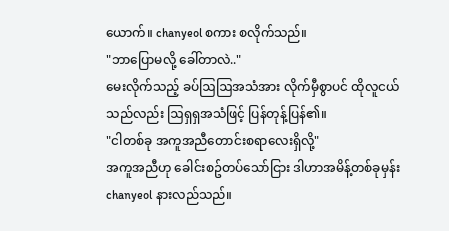ယောက်။ chanyeol စကား စလိုက်သည်။
"ဘာပြောမလို့ ခေါ်တာလဲ.."
မေးလိုက်သည့် ခပ်ဩဩအသံအား လိုက်မှီစွာပင် ထိုလူငယ်သည်လည်း ဩရှရှအသံဖြင့် ပြန်တုန့်ပြန်၏။
"ငါတစ်ခု အကူအညီတောင်းစရာလေးရှိလို့"
အကူအညီဟု ခေါင်းစဥ်တပ်သော်ငြား ဒါဟာအမိန့်တစ်ခုမှန်း chanyeol နားလည်သည်။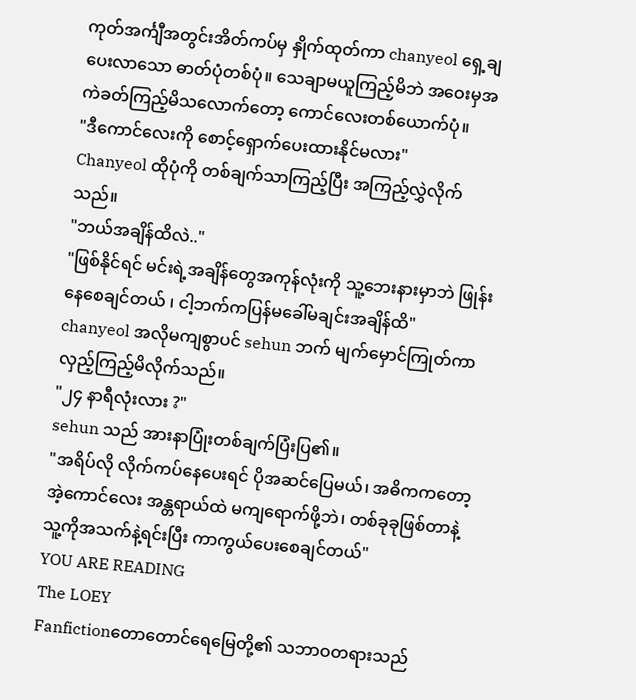ကုတ်အင်္ကျီအတွင်းအိတ်ကပ်မှ နှိုက်ထုတ်ကာ chanyeol ရှေ့ချပေးလာသော ဓာတ်ပုံတစ်ပုံ။ သေချာမယူကြည့်မိဘဲ အဝေးမှအကဲခတ်ကြည့်မိသလောက်တော့ ကောင်လေးတစ်ယောက်ပုံ။
"ဒီကောင်လေးကို စောင့်ရှောက်ပေးထားနိုင်မလား"
Chanyeol ထိုပုံကို တစ်ချက်သာကြည့်ပြီး အကြည့်လွှဲလိုက်သည်။
"ဘယ်အချိန်ထိလဲ.."
"ဖြစ်နိုင်ရင် မင်းရဲ့အချိန်တွေအကုန်လုံးကို သူ့ဘေးနားမှာဘဲ ဖြုန်းနေစေချင်တယ် ၊ ငါ့ဘက်ကပြန်မခေါ်မချင်းအချိန်ထိ"
chanyeol အလိုမကျစွာပင် sehun ဘက် မျက်မှောင်ကြုတ်ကာ လှည့်ကြည့်မိလိုက်သည်။
"၂၄ နာရီလုံးလား ?"
sehun သည် အားနာပြုံးတစ်ချက်ပြံးပြ၏။
"အရိပ်လို လိုက်ကပ်နေပေးရင် ပိုအဆင်ပြေမယ်၊ အဓိကကတော့ အဲ့ကောင်လေး အန္တရာယ်ထဲ မကျရောက်ဖို့ဘဲ၊ တစ်ခုခုဖြစ်တာနဲ့ သူ့ကိုအသက်နဲ့ရင်းပြီး ကာကွယ်ပေးစေချင်တယ်"
YOU ARE READING
The LOEY
Fanfictionတောတောင်ရေမြေတို့၏ သဘာဝတရားသည်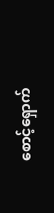စောင့်ရှောက်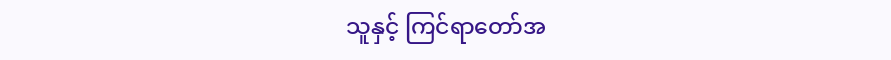သူနှင့် ကြင်ရာတော်အ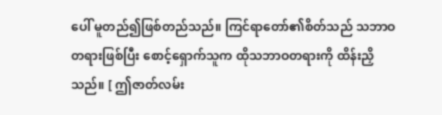ပေါ် မူတည်၍ဖြစ်တည်သည်။ ကြင်ရာတော်၏စိတ်သည် သဘာဝတရားဖြစ်ပြီး စောင့်ရှောက်သူက ထိုသဘာဝတရားကို ထိန်းညှိသည်။ [ ဤဇာတ်လမ်း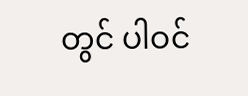တွင် ပါဝင်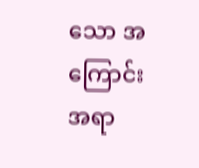သော အကြောင်းအရာ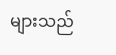များသည်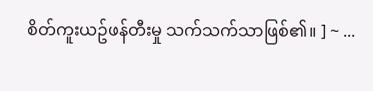စိတ်ကူးယဥ်ဖန်တီးမှု သက်သက်သာဖြစ်၏။ ] ~ ...